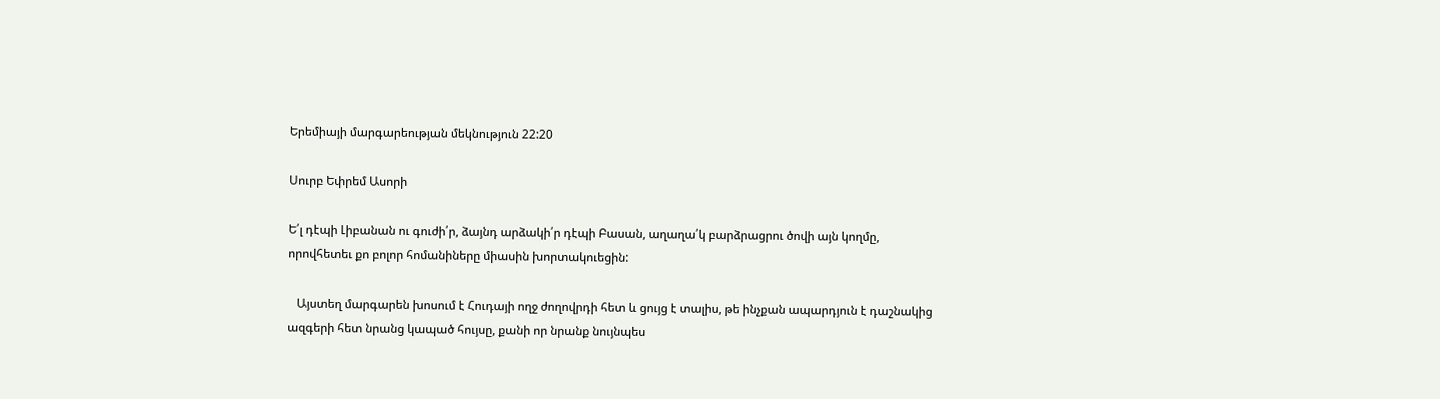Երեմիայի մարգարեության մեկնություն 22:20

Սուրբ Եփրեմ Ասորի

Ե՛լ դէպի Լիբանան ու գուժի՛ր, ձայնդ արձակի՛ր դէպի Բասան, աղաղա՛կ բարձրացրու ծովի այն կողմը, որովհետեւ քո բոլոր հոմանիները միասին խորտակուեցին:

   Այստեղ մարգարեն խոսում է Հուդայի ողջ ժողովրդի հետ և ցույց է տալիս, թե ինչքան ապարդյուն է դաշնակից ազգերի հետ նրանց կապած հույսը, քանի որ նրանք նույնպես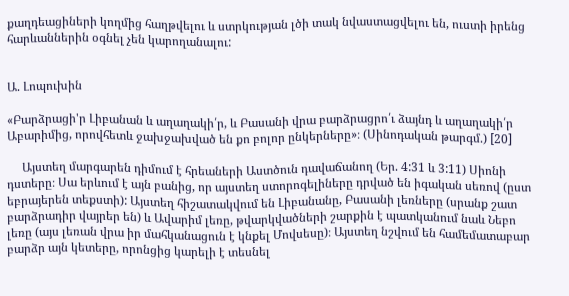քաղդեացիների կողմից հաղթվելու և ստրկության լծի տակ նվաստացվելու են, ուստի իրենց հարևաններին օգնել չեն կարողանալու:


Ա. Լոպուխին

«Բարձրացի'ր Լիբանան և աղաղակի՛ր, և Բասանի վրա բարձրացրո՛ւ ձայնդ և աղաղակի՛ր Աբարիմից, որովհետև ջախջախված են քո բոլոր ընկերները»։ (Սինոդական թարգմ.) [20]

     Այստեղ մարգարեն դիմում է հրեաների Աստծուն դավաճանող (Եր. 4:31 և 3:11) Սիոնի դստերը։ Սա երևում է այն բանից, որ այստեղ ստորոգելիները դրված են իգական սեռով (ըստ եբրայերեն տեքստի): Այստեղ հիշատակվում են Լիբանանը, Բասանի լեռները (սրանք շատ բարձրադիր վայրեր են) և Ավարիմ լեռը, թվարկվածների շարքին է պատկանում նաև Նեբո լեռը (այս լեռան վրա իր մահկանացուն է կնքել Մովսեսը)։ Այստեղ նշվում են համեմատաբար բարձր այն կետերը, որոնցից կարելի է տեսնել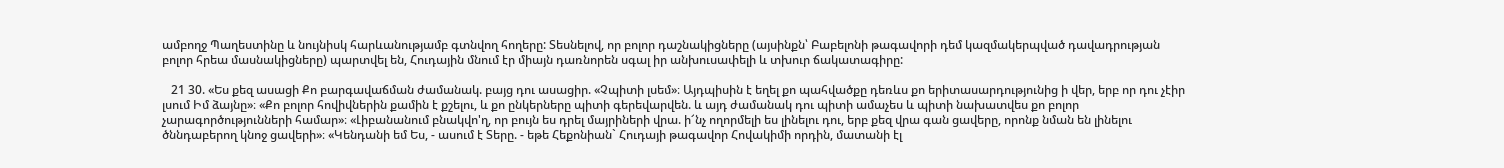ամբողջ Պաղեստինը և նույնիսկ հարևանությամբ գտնվող հողերը: Տեսնելով, որ բոլոր դաշնակիցները (այսինքն՝ Բաբելոնի թագավորի դեմ կազմակերպված դավադրության բոլոր հրեա մասնակիցները) պարտվել են, Հուդային մնում էր միայն դառնորեն սգալ իր անխուսափելի և տխուր ճակատագիրը:

   21 30. «Ես քեզ ասացի Քո բարգավաճման ժամանակ. բայց դու ասացիր. «Չպիտի լսեմ»։ Այդպիսին է եղել քո պահվածքը դեռևս քո երիտասարդությունից ի վեր, երբ որ դու չէիր լսում Իմ ձայնը»։ «Քո բոլոր հովիվներին քամին է քշելու, և քո ընկերները պիտի գերեվարվեն. և այդ ժամանակ դու պիտի ամաչես և պիտի նախատվես քո բոլոր չարագործությունների համար»։ «Լիբանանում բնակվո'ղ, որ բույն ես դրել մայրիների վրա. ի՜նչ ողորմելի ես լինելու դու, երբ քեզ վրա գան ցավերը, որոնք նման են լինելու ծննդաբերող կնոջ ցավերի»։ «Կենդանի եմ Ես, - ասում է Տերը. - եթե Հեքոնիան` Հուդայի թագավոր Հովակիմի որդին, մատանի էլ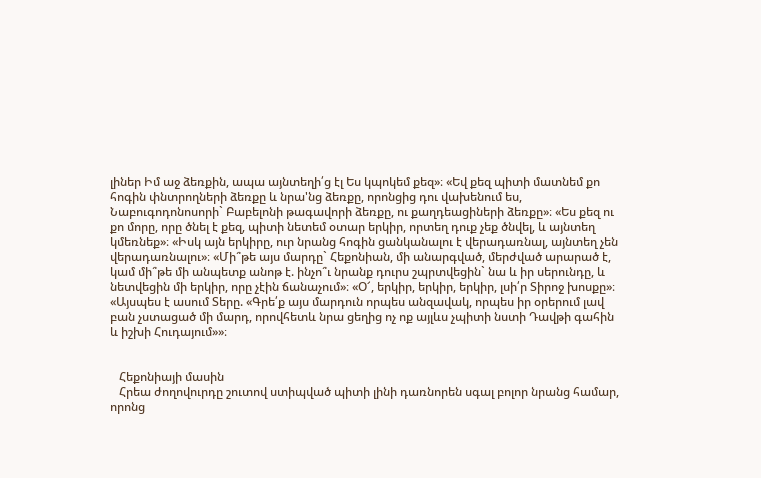լիներ Իմ աջ ձեռքին, ապա այնտեղի՛ց էլ Ես կպոկեմ քեզ»։ «Եվ քեզ պիտի մատնեմ քո հոգին փնտրողների ձեռքը և նրա'նց ձեռքը, որոնցից դու վախենում ես, Նաբուգոդոնոսորի` Բաբելոնի թագավորի ձեռքը, ու քաղդեացիների ձեռքը»։ «Ես քեզ ու քո մորը, որը ծնել է քեզ, պիտի նետեմ օտար երկիր, որտեղ դուք չեք ծնվել, և այնտեղ կմեռնեք»։ «Իսկ այն երկիրը, ուր նրանց հոգին ցանկանալու է վերադառնալ, այնտեղ չեն վերադառնալու»։ «Մի՞թե այս մարդը` Հեքոնիան, մի անարգված, մերժված արարած է, կամ մի՞թե մի անպետք անոթ է. ինչո՞ւ նրանք դուրս շպրտվեցին` նա և իր սերունդը, և նետվեցին մի երկիր, որը չէին ճանաչում»։ «Օ՜, երկիր, երկիր, երկիր, լսի՛ր Տիրոջ խոսքը»։ «Այսպես է ասում Տերը. «Գրե՛ք այս մարդուն որպես անզավակ, որպես իր օրերում լավ բան չստացած մի մարդ, որովհետև նրա ցեղից ոչ ոք այլևս չպիտի նստի Դավթի գահին և իշխի Հուդայում»»։


   Հեքոնիայի մասին
   Հրեա ժողովուրդը շուտով ստիպված պիտի լինի դառնորեն սգալ բոլոր նրանց համար, որոնց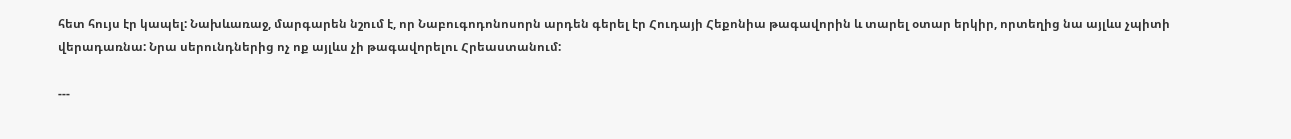հետ հույս էր կապել: Նախևառաջ, մարգարեն նշում է, որ Նաբուգոդոնոսորն արդեն գերել էր Հուդայի Հեքոնիա թագավորին և տարել օտար երկիր, որտեղից նա այլևս չպիտի վերադառնա: Նրա սերունդներից ոչ ոք այլևս չի թագավորելու Հրեաստանում:

---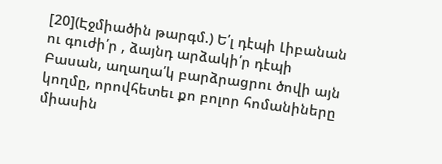[20](Էջմիածին թարգմ.) Ե՛լ դէպի Լիբանան ու գուժի՛ր , ձայնդ արձակի՛ր դէպի Բասան, աղաղա՛կ բարձրացրու ծովի այն կողմը, որովհետեւ քո բոլոր հոմանիները միասին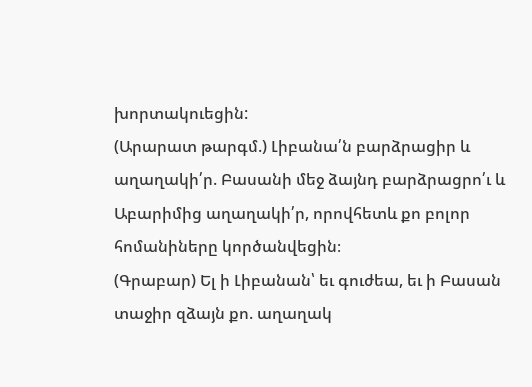խորտակուեցին:
(Արարատ թարգմ.) Լիբանա՛ն բարձրացիր և աղաղակի՛ր. Բասանի մեջ ձայնդ բարձրացրո՛ւ և Աբարիմից աղաղակի՛ր, որովհետև քո բոլոր հոմանիները կործանվեցին։
(Գրաբար) Ել ի Լիբանան՝ եւ գուժեա, եւ ի Բասան տաջիր զձայն քո. աղաղակ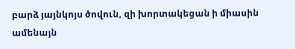բարձ յայնկոյս ծովուն, զի խորտակեցան ի միասին ամենայն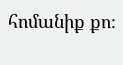հոմանիք քո։